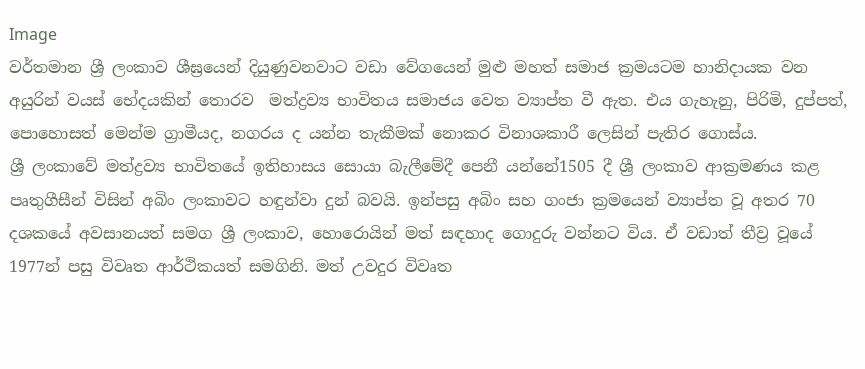Image
වර්තමාන ශ්‍රී ලංකාව ශීඝ්‍රයෙන් දියුණුවනවාට වඩා වේගයෙන් මුළු මහත් සමාජ ක්‍රමයටම හානිදායක වන අයුරින් වයස් භේදයකින් තොරව  මත්ද්‍රව්‍ය භාවිතය සමාජය වෙත ව්‍යාප්ත වී ඇත. එය ගැහැනු, පිරිමි, දුප්පත්, පොහොසත් මෙන්ම ග්‍රාමීයද, නගරය ද යන්න තැකීමක් නොකර විනාශකාරී ලෙසින් පැතිර ගොස්ය.
ශ්‍රී ලංකාවේ මත්ද්‍රව්‍ය භාවිතයේ ඉතිහාසය සොයා බැලීමේදී පෙනී යන්නේ1505 දී ශ්‍රී ලංකාව ආක්‍රමණය කළ පෘතුගීසීන් විසින් අබිං ලංකාවට හඳුන්වා දුන් බවයි. ඉන්පසු අබිං සහ ගංජා ක්‍රමයෙන් ව්‍යාප්ත වූ අතර 70 දශකයේ අවසානයත් සමග ශ්‍රී ලංකාව, හොරොයින් මත් සඳහාද ගොදුරු වන්නට විය. ඒ වඩාත් තීව්‍ර වූයේ 1977න් පසු විවෘත ආර්ථිකයත් සමගිනි. මත් උවදුර විවෘත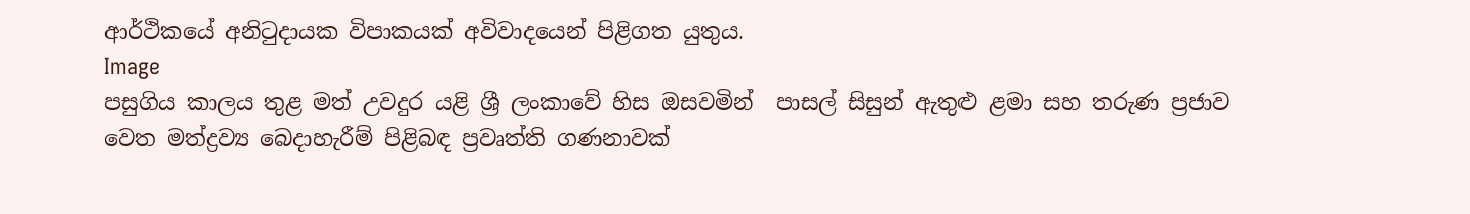ආර්ථිකයේ අනිටුදායක විපාකයක් අවිවාදයෙන් පිළිගත යුතුය.
Image
පසුගිය කාලය තුළ මත් උවදුර යළි ශ්‍රී ලංකාවේ හිස ඔසවමින්  පාසල් සිසුන් ඇතුළු ළමා සහ තරුණ ප්‍රජාව වෙත මත්ද්‍රව්‍ය බෙදාහැරීම් පිළිබඳ ප්‍රවෘත්ති ගණනාවක්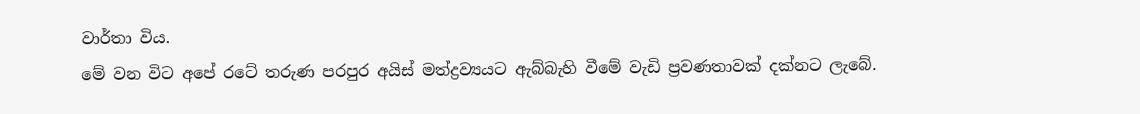වාර්තා විය.
මේ වන විට අපේ රටේ තරුණ පරපුර අයිස් මත්ද්‍රව්‍යයට ඇබ්බැහි වීමේ වැඩි ප්‍රවණතාවක් දක්නට ලැබේ.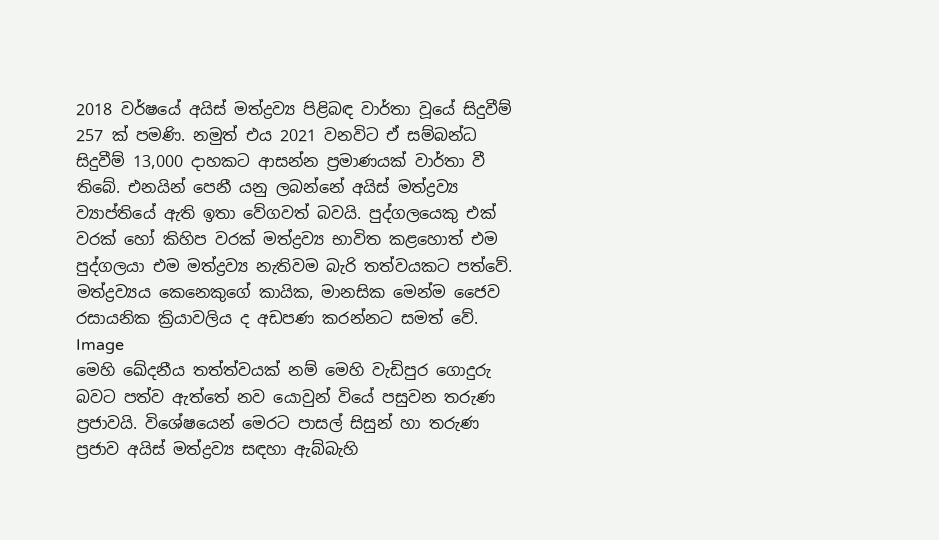2018 වර්ෂයේ අයිස් මත්ද්‍රව්‍ය පිළිබඳ වාර්තා වූයේ සිදුවීම් 257 ක් පමණි. නමුත් එය 2021 වනවිට ඒ සම්බන්ධ සිදුවීම් 13,000 දාහකට ආසන්න ප්‍රමාණයක් වාර්තා වී තිබේ. එනයින් පෙනී යනු ලබන්නේ අයිස් මත්ද්‍රව්‍ය ව්‍යාප්තියේ ඇති ඉතා වේගවත් බවයි. පුද්ගලයෙකු එක් වරක් හෝ කිහිප වරක් මත්ද්‍රව්‍ය භාවිත කළහොත් එම පුද්ගලයා එම මත්ද්‍රව්‍ය නැතිවම බැරි තත්වයකට පත්වේ. මත්ද්‍රව්‍යය කෙනෙකුගේ කායික, මානසික මෙන්ම ජෛව රසායනික ක්‍රියාවලිය ද අඩපණ කරන්නට සමත් වේ.
Image
මෙහි ඛේදනීය තත්ත්වයක් නම් මෙහි වැඩිපුර ගොදුරු බවට පත්ව ඇත්තේ නව යොවුන් වියේ පසුවන තරුණ ප්‍රජාවයි. විශේෂයෙන් මෙරට පාසල් සිසුන් හා තරුණ ප්‍රජාව අයිස් මත්ද්‍රව්‍ය සඳහා ඇබ්බැහි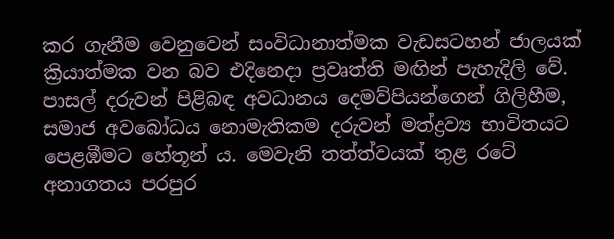කර ගැනීම වෙනුවෙන් සංවිධානාත්මක වැඩසටහන් ජාලයක් ක්‍රියාත්මක වන බව එදිනෙදා ප්‍රවෘත්ති මඟින් පැහැදිලි වේ. පාසල් දරුවන් පිළිබඳ අවධානය දෙමව්පියන්ගෙන් ගිලිහීම, සමාජ අවබෝධය නොමැතිකම දරුවන් මත්ද්‍රව්‍ය භාවිතයට පෙළඹීමට හේතූන් ය. මෙවැනි තත්ත්වයක් තුළ රටේ අනාගතය පරපුර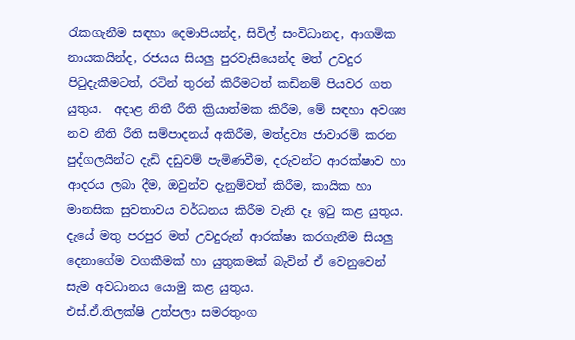රැකගැනීම සඳහා දෙමාපියන්ද, සිවිල් සංවිධානද, ආගමික නායකයින්ද, රජයය සියලු පුරවැසියෙන්ද මත් උවදුර පිටුදැකීමටත්, රටින් තුරන් කිරීමටත් කඩිනම් පියවර ගත යුතුය.  අදාළ නිතී රීති ක්‍රියාත්මක කිරීම, මේ සඳහා අවශ්‍ය නව නීති රීති සම්පාදනය් අකිරීම, මත්ද්‍රව්‍ය ජාවාරම් කරන පුද්ගලයින්ට දැඩි දඩුවම් පැමිණවීම, දරුවන්ට ආරක්ෂාව හා ආදරය ලබා දීම, ඔවුන්ව දැනුම්වත් කිරීම, කායික හා මානසික සුවතාවය වර්ධනය කිරීම වැනි දෑ ඉටු කළ යුතුය. දැයේ මතු පරපුර මත් උවදුරුන් ආරක්ෂා කරගැනීම සියලු දෙනාගේම වගකීමක් හා යුතුකමක් බැවින් ඒ වෙනුවෙන් සැම අවධානය යොමු කළ යුතුය.
එස්.ඒ.තිලක්ෂි උත්පලා සමරතුංග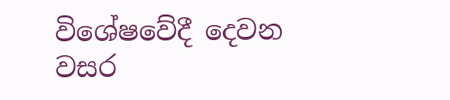විශේෂවේදී දෙවන වසර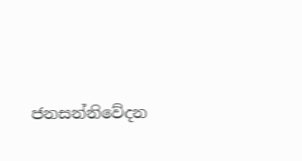ජනසන්නිවේදන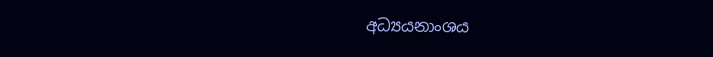අධ්‍යයනාංශය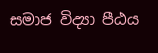සමාජ විද්‍යා පීඨය